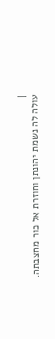|
עולה לה נשמת יהונתן וחוזרת אל כור מחצבתה.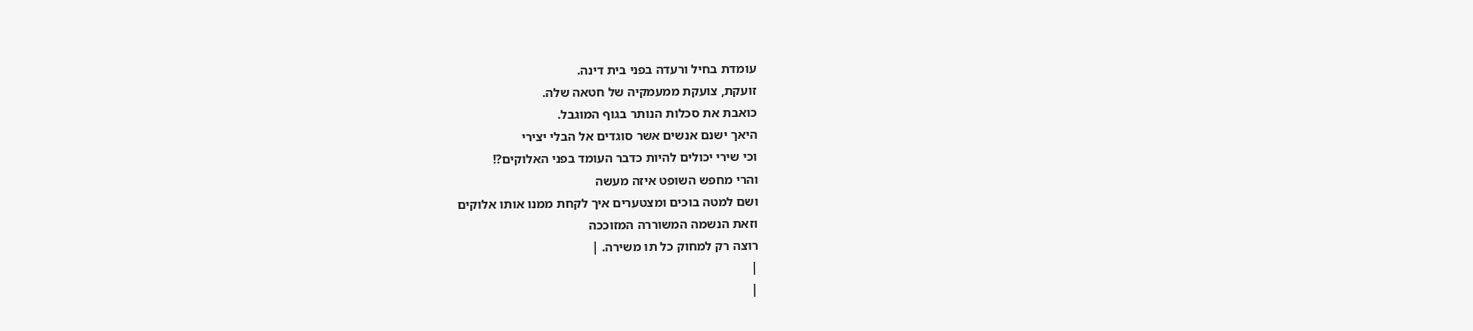עומדת בחיל ורעדה בפני בית דינה.
זועקת, צועקת ממעמקיה של חטאה שלה.
כואבת את סכלות הנותר בגוף המוגבל.
היאך ישנם אנשים אשר סוגדים אל הבלי יצירי
וכי שירי יכולים להיות כדבר העומד בפני האלוקים?!
והרי מחפש השופט איזה מעשה
ושם למטה בוכים ומצטערים איך לקחת ממנו אותו אלוקים
וזאת הנשמה המשוררה המזוככה
רוצה רק למחוק כל תו משירה. |
|
|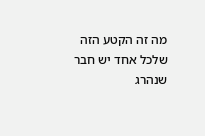מה זה הקטע הזה
שלכל אחד יש חבר
שנהרג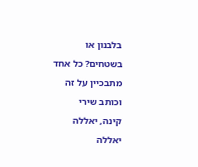בלבנון או
בשטחים? כל אחד
מתבכיין על זה
וכותב שירי
קינה, יאללה
יאללה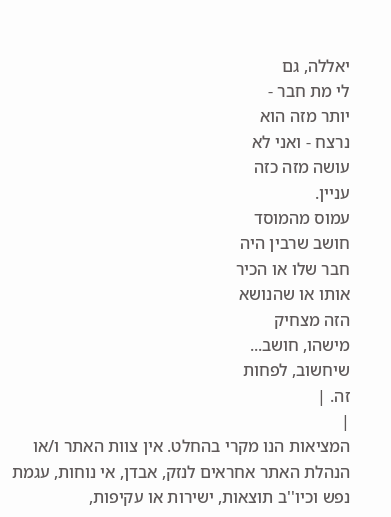יאללה, גם
לי מת חבר -
יותר מזה הוא
נרצח - ואני לא
עושה מזה כזה
עניין.
עמוס מהמוסד
חושב שרבין היה
חבר שלו או הכיר
אותו או שהנושא
הזה מצחיק
מישהו, חושב...
שיחשוב, לפחות
זה. |
|
המציאות הנו מקרי בהחלט. אין צוות האתר ו/או
הנהלת האתר אחראים לנזק, אבדן, אי נוחות, עגמת
נפש וכיו''ב תוצאות, ישירות או עקיפות,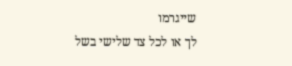שייגרמו
לך או לכל צד שלישי בשל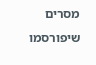מסרים שיפורסמו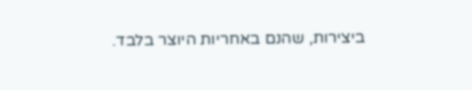ביצירות, שהנם באחריות היוצר בלבד.